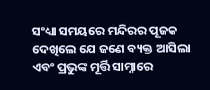ସଂଧ୍ୟା ସମୟରେ ମନ୍ଦିରର ପୂଜକ ଦେଖିଲେ ଯେ ଜଣେ ବ୍ୟକ୍ତ ଆସିଲା ଏବଂ ପ୍ରଭୁଙ୍କ ମୂର୍ତ୍ତି ସାମ୍ନାରେ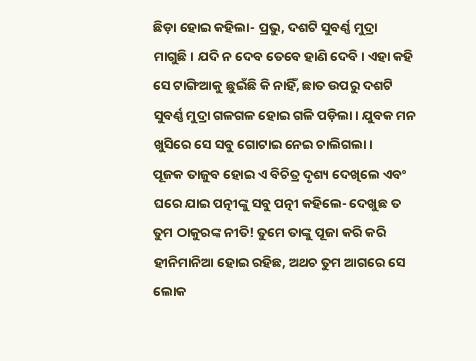ଛିଡ଼ା ହୋଇ କହିଲା- ପ୍ରଭୁ, ଦଶଟି ସୁବର୍ଣ୍ଣ ମୁଦ୍ରା ମାଗୁଛି। ଯଦି ନ ଦେବ ତେବେ ହାଣି ଦେବି। ଏହା କହି ସେ ଟାଙ୍ଗିଆକୁ ଛୁଇଁଛି କି ନାହିଁ, ଛାତ ଉପରୁ ଦଶଟି ସୁବର୍ଣ୍ଣ ମୁଦ୍ରା ଗଳଗଳ ହୋଇ ଗଳି ପଡ଼ିଲା। ଯୁବକ ମନ ଖୁସିରେ ସେ ସବୁ ଗୋଟାଇ ନେଇ ଚାଲିଗଲା।
ପୂଜକ ତାଜୁବ ହୋଇ ଏ ବିଚିତ୍ର ଦୃଶ୍ୟ ଦେଖିଲେ ଏବଂ ଘରେ ଯାଇ ପତ୍ନୀଙ୍କୁ ସବୁ ପତ୍ନୀ କହିଲେ- ଦେଖୁଛ ତ ତୁମ ଠାକୁରଙ୍କ ନୀତି! ତୁମେ ତାଙ୍କୁ ପୂଜା କରି କରି ହୀନିମାନିଆ ହୋଇ ରହିଛ, ଅଥଚ ତୁମ ଆଗରେ ସେ ଲୋକ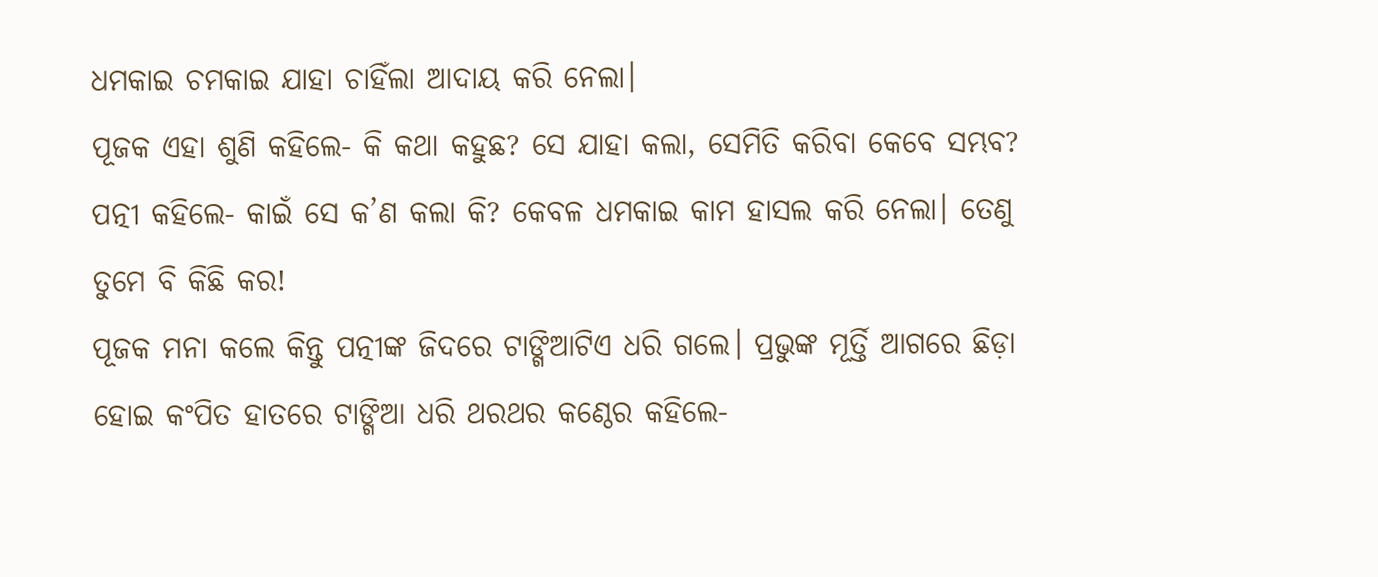ଧମକାଇ ଚମକାଇ ଯାହା ଚାହିଁଲା ଆଦାୟ କରି ନେଲା।
ପୂଜକ ଏହା ଶୁଣି କହିଲେ- କି କଥା କହୁଛ? ସେ ଯାହା କଲା, ସେମିତି କରିବା କେବେ ସମ୍ଭବ?
ପତ୍ନୀ କହିଲେ- କାଇଁ ସେ କ’ଣ କଲା କି? କେବଳ ଧମକାଇ କାମ ହାସଲ କରି ନେଲା। ତେଣୁ ତୁମେ ବି କିଛି କର!
ପୂଜକ ମନା କଲେ କିନ୍ତୁ ପତ୍ନୀଙ୍କ ଜିଦରେ ଟାଙ୍ଗିଆଟିଏ ଧରି ଗଲେ। ପ୍ରଭୁଙ୍କ ମୂର୍ତ୍ତି ଆଗରେ ଛିଡ଼ା ହୋଇ କଂପିତ ହାତରେ ଟାଙ୍ଗିଆ ଧରି ଥରଥର କଣ୍ଠେର କହିଲେ-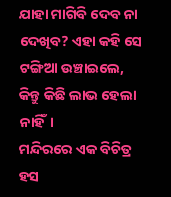ଯାହା ମାଗିବି ଦେବ ନା ଦେଖିବ? ଏହା କହି ସେ ଟଙ୍ଗିଆ ଉଞ୍ଚାଇଲେ, କିନ୍ତୁ କିଛି ଲାଭ ହେଲା ନାହିଁ।
ମନ୍ଦିରରେ ଏକ ବିଚିତ୍ର ହସ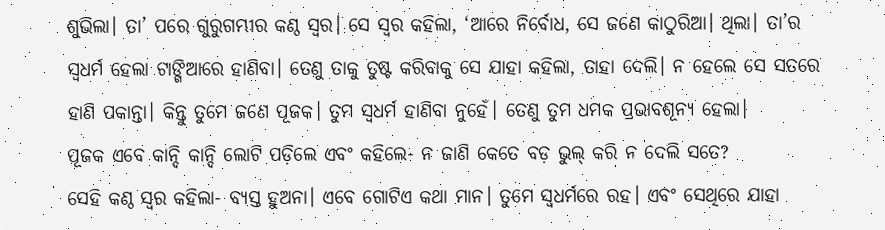ଶୁଭିଲା। ତା’ ପରେ ଗୁରୁଗମ୍ଭୀର କଣ୍ଠ ସ୍ବର। ସେ ସ୍ବର କହିଲା, ‘ଆରେ ନିର୍ବୋଧ, ସେ ଜଣେ କାଠୁରିଆ। ଥିଲା। ତା’ର ସ୍ବଧର୍ମ ହେଲା ଟାଙ୍ଗିଆରେ ହାଣିବା। ତେଣୁ ତାକୁ ତୁଷ୍ଟ କରିବାକୁ ସେ ଯାହା କହିଲା, ତାହା ଦେଲି। ନ ହେଲେ ସେ ସତରେ ହାଣି ପକାନ୍ତା। କିନ୍ତୁ ତୁମେ ଜଣେ ପୂଜକ। ତୁମ ସ୍ବଧର୍ମ ହାଣିବା ନୁହେଁ। ତେଣୁ ତୁମ ଧମକ ପ୍ରଭାବଶୂନ୍ୟ ହେଲା।
ପୂଜକ ଏବେ କାନ୍ଦି କାନ୍ଦି ଲୋଟି ପଡ଼ିଲେ ଏବଂ କହିଲେ- ନ ଜାଣି କେତେ ବଡ଼ ଭୁଲ୍ କରି ନ ଦେଲି ସତେ?
ସେହି କଣ୍ଠ ସ୍ବର କହିଲା- ବ୍ୟସ୍ତ ହୁଅନା। ଏବେ ଗୋଟିଏ କଥା ମାନ। ତୁମେ ସ୍ବଧର୍ମରେ ରହ। ଏବଂ ସେଥିରେ ଯାହା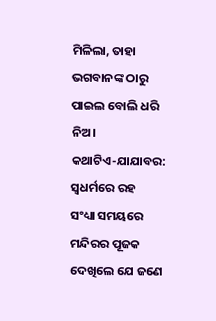ମିଳିଲା, ତାହା ଭଗବାନଙ୍କ ଠାରୁ ପାଇଲ ବୋଲି ଧରି ନିଅ।
କଥାଟିଏ-ଯାଯାବର: ସ୍ବଧର୍ମରେ ରହ
ସଂଧ୍ୟା ସମୟରେ ମନ୍ଦିରର ପୂଜକ ଦେଖିଲେ ଯେ ଜଣେ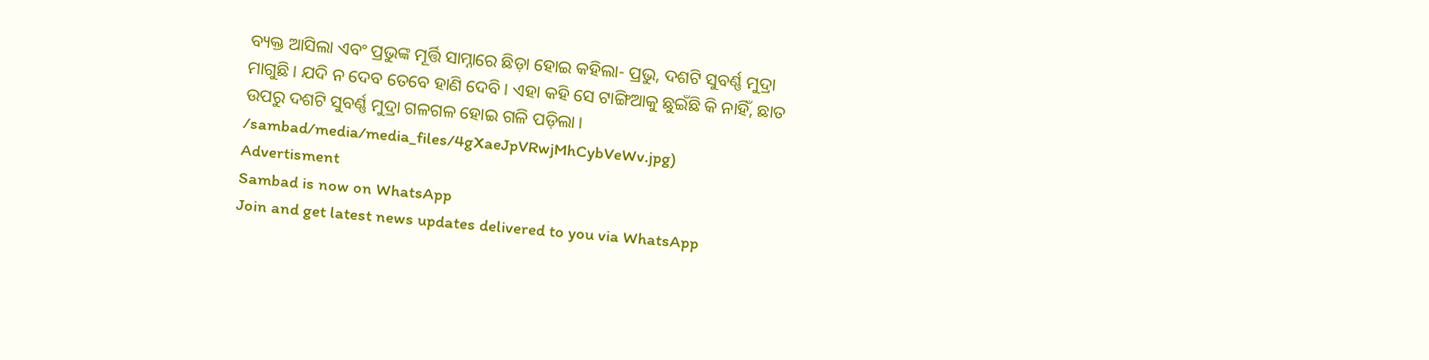ବ୍ୟକ୍ତ ଆସିଲା ଏବଂ ପ୍ରଭୁଙ୍କ ମୂର୍ତ୍ତି ସାମ୍ନାରେ ଛିଡ଼ା ହୋଇ କହିଲା- ପ୍ରଭୁ, ଦଶଟି ସୁବର୍ଣ୍ଣ ମୁଦ୍ରା ମାଗୁଛି। ଯଦି ନ ଦେବ ତେବେ ହାଣି ଦେବି। ଏହା କହି ସେ ଟାଙ୍ଗିଆକୁ ଛୁଇଁଛି କି ନାହିଁ, ଛାତ ଉପରୁ ଦଶଟି ସୁବର୍ଣ୍ଣ ମୁଦ୍ରା ଗଳଗଳ ହୋଇ ଗଳି ପଡ଼ିଲା।
/sambad/media/media_files/4gXaeJpVRwjMhCybVeWv.jpg)
Advertisment
Sambad is now on WhatsApp
Join and get latest news updates delivered to you via WhatsApp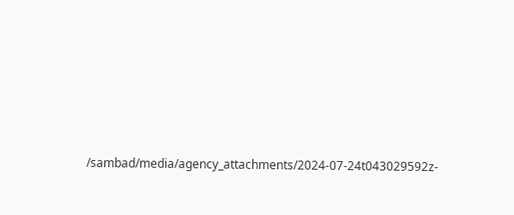/sambad/media/agency_attachments/2024-07-24t043029592z-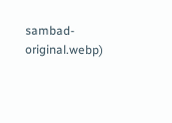sambad-original.webp)